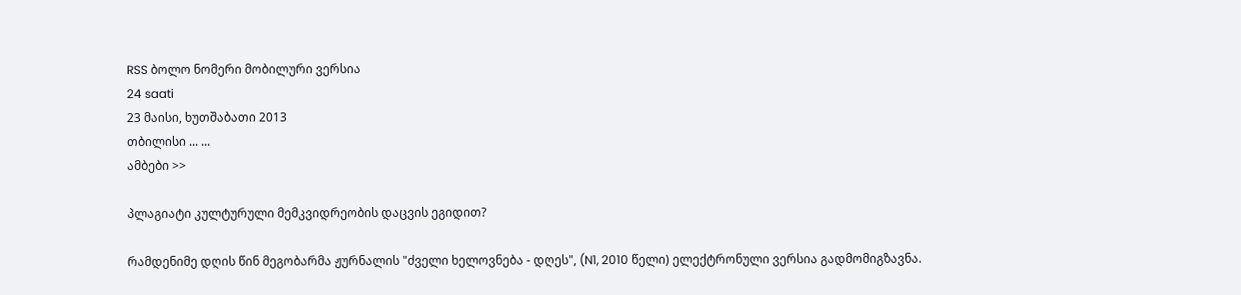RSS ბოლო ნომერი მობილური ვერსია
24 saati
23 მაისი, ხუთშაბათი 2013
თბილისი ... ...
ამბები >>

პლაგიატი კულტურული მემკვიდრეობის დაცვის ეგიდით?

რამდენიმე დღის წინ მეგობარმა ჟურნალის "ძველი ხელოვნება - დღეს", (N1, 2010 წელი) ელექტრონული ვერსია გადმომიგზავნა.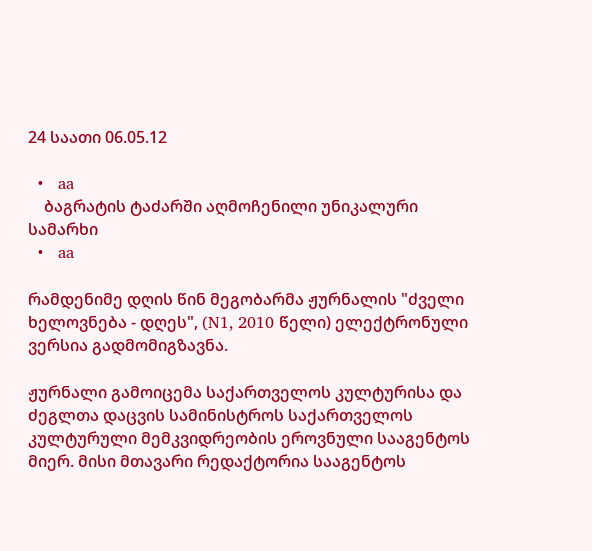24 საათი 06.05.12

  •   aa
    ბაგრატის ტაძარში აღმოჩენილი უნიკალური სამარხი
  •   aa

რამდენიმე დღის წინ მეგობარმა ჟურნალის "ძველი ხელოვნება - დღეს", (N1, 2010 წელი) ელექტრონული ვერსია გადმომიგზავნა.

ჟურნალი გამოიცემა საქართველოს კულტურისა და ძეგლთა დაცვის სამინისტროს საქართველოს კულტურული მემკვიდრეობის ეროვნული სააგენტოს მიერ. მისი მთავარი რედაქტორია სააგენტოს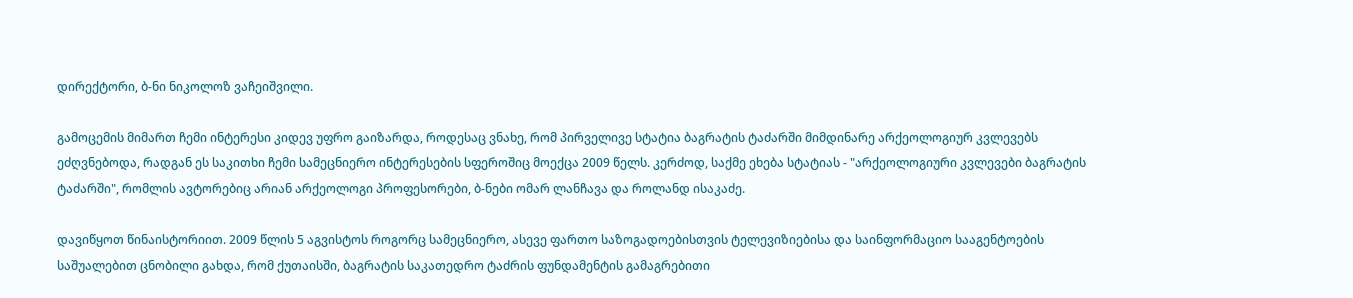დირექტორი, ბ-ნი ნიკოლოზ ვაჩეიშვილი.

გამოცემის მიმართ ჩემი ინტერესი კიდევ უფრო გაიზარდა, როდესაც ვნახე, რომ პირველივე სტატია ბაგრატის ტაძარში მიმდინარე არქეოლოგიურ კვლევებს ეძღვნებოდა, რადგან ეს საკითხი ჩემი სამეცნიერო ინტერესების სფეროშიც მოექცა 2009 წელს. კერძოდ, საქმე ეხება სტატიას - "არქეოლოგიური კვლევები ბაგრატის ტაძარში", რომლის ავტორებიც არიან არქეოლოგი პროფესორები, ბ-ნები ომარ ლანჩავა და როლანდ ისაკაძე.

დავიწყოთ წინაისტორიით. 2009 წლის 5 აგვისტოს როგორც სამეცნიერო, ასევე ფართო საზოგადოებისთვის ტელევიზიებისა და საინფორმაციო სააგენტოების საშუალებით ცნობილი გახდა, რომ ქუთაისში, ბაგრატის საკათედრო ტაძრის ფუნდამენტის გამაგრებითი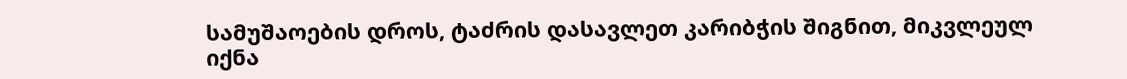სამუშაოების დროს, ტაძრის დასავლეთ კარიბჭის შიგნით, მიკვლეულ იქნა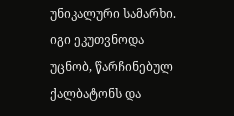უნიკალური სამარხი. იგი ეკუთვნოდა უცნობ, წარჩინებულ ქალბატონს და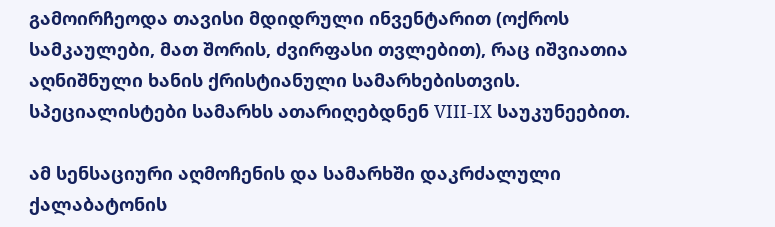გამოირჩეოდა თავისი მდიდრული ინვენტარით (ოქროს სამკაულები, მათ შორის, ძვირფასი თვლებით), რაც იშვიათია აღნიშნული ხანის ქრისტიანული სამარხებისთვის. სპეციალისტები სამარხს ათარიღებდნენ VIII-IX საუკუნეებით.

ამ სენსაციური აღმოჩენის და სამარხში დაკრძალული ქალაბატონის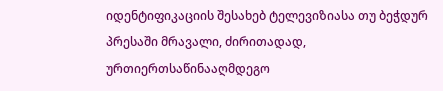იდენტიფიკაციის შესახებ ტელევიზიასა თუ ბეჭდურ პრესაში მრავალი, ძირითადად, ურთიერთსაწინააღმდეგო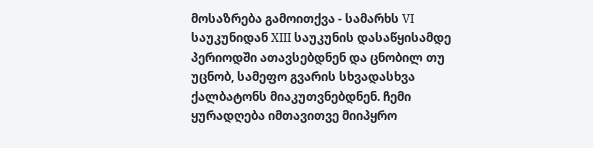მოსაზრება გამოითქვა - სამარხს VI საუკუნიდან XIII საუკუნის დასაწყისამდე პერიოდში ათავსებდნენ და ცნობილ თუ უცნობ, სამეფო გვარის სხვადასხვა ქალბატონს მიაკუთვნებდნენ. ჩემი ყურადღება იმთავითვე მიიპყრო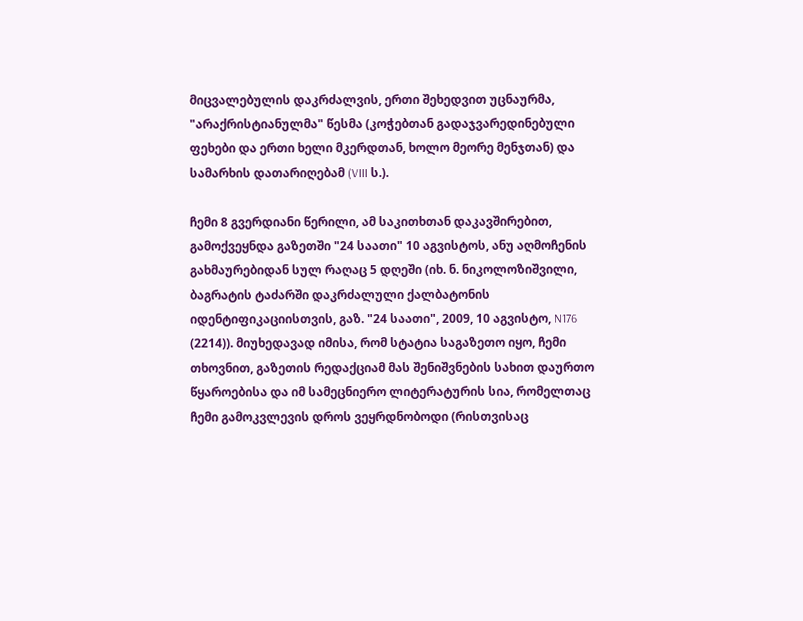მიცვალებულის დაკრძალვის, ერთი შეხედვით უცნაურმა, "არაქრისტიანულმა" წესმა (კოჭებთან გადაჯვარედინებული ფეხები და ერთი ხელი მკერდთან, ხოლო მეორე მენჯთან) და სამარხის დათარიღებამ (VIII ს.).

ჩემი 8 გვერდიანი წერილი, ამ საკითხთან დაკავშირებით, გამოქვეყნდა გაზეთში "24 საათი" 10 აგვისტოს, ანუ აღმოჩენის გახმაურებიდან სულ რაღაც 5 დღეში (იხ. ნ. ნიკოლოზიშვილი, ბაგრატის ტაძარში დაკრძალული ქალბატონის იდენტიფიკაციისთვის, გაზ. "24 საათი", 2009, 10 აგვისტო, N176 (2214)). მიუხედავად იმისა, რომ სტატია საგაზეთო იყო, ჩემი თხოვნით, გაზეთის რედაქციამ მას შენიშვნების სახით დაურთო წყაროებისა და იმ სამეცნიერო ლიტერატურის სია, რომელთაც ჩემი გამოკვლევის დროს ვეყრდნობოდი (რისთვისაც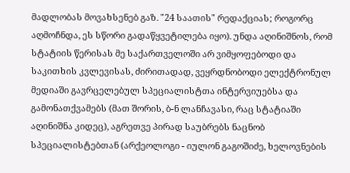მადლობას მოვახსენებ გაზ. "24 საათის" რედაქციას; როგორც აღმოჩნდა, ეს სწორი გადაწყვეტილება იყო). უნდა აღინიშნოს, რომ სტატიის წერისას მე საქართველოში არ ვიმყოფებოდი და საკითხის კვლევისას, ძირითადად, ვეყრდნობოდი ელექტრონულ მედიაში გავრცელებულ სპეციალისტთა ინტერვიუებსა და გამონათქვამებს (მათ შორის, ბ-ნ ლანჩავასი, რაც სტატიაში აღინიშნა კიდეც), აგრეთვე პირად საუბრებს ნაცნობ სპეციალისტებთან (არქეოლოგი - იულონ გაგოშიძე, ხელოვნების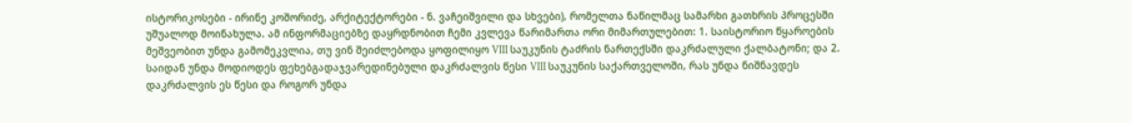ისტორიკოსები - ირინე კოშორიძე, არქიტექტორები - ნ. ვაჩეიშვილი და სხვები), რომელთა ნაწილმაც სამარხი გათხრის პროცესში უშუალოდ მოინახულა. ამ ინფორმაციებზე დაყრდნობით ჩემი კვლევა წარიმართა ორი მიმართულებით: 1. საისტორიო წყაროების მეშვეობით უნდა გამომეკვლია, თუ ვინ შეიძლებოდა ყოფილიყო VIII საუკუნის ტაძრის ნართექსში დაკრძალული ქალბატონი; და 2. საიდან უნდა მოდიოდეს ფეხებგადაჯვარედინებული დაკრძალვის წესი VIII საუკუნის საქართველოში, რას უნდა ნიშნავდეს დაკრძალვის ეს წესი და როგორ უნდა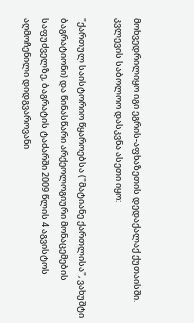მოხვედრილიყო იგი ეგრის-აფხაზეთის დედაქალაქ ქუთაისში. კვლევის საბოლოო დასკვნა ასეთი იყო:

"ქართულ საისტორიო წყაროებსა ("მატიანე ქართლისა", ვახუშტი ბაგრატიონი) და წინასწარი არქეოლოგიური მონაცემების საფუძველზე, ბაგრატის ტაძარში 2009 წლის 4 აგვისტოს აღმოჩენილი დიდგვაროვანი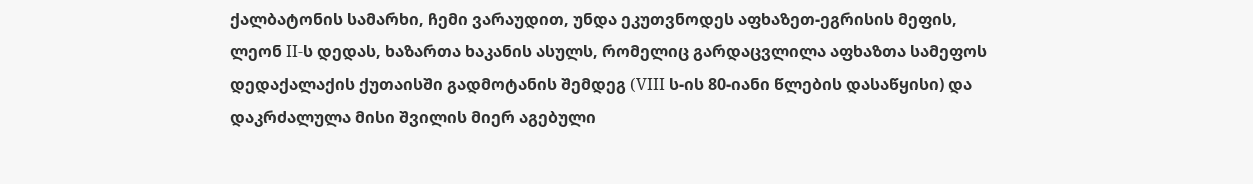ქალბატონის სამარხი, ჩემი ვარაუდით, უნდა ეკუთვნოდეს აფხაზეთ-ეგრისის მეფის, ლეონ II-ს დედას, ხაზართა ხაკანის ასულს, რომელიც გარდაცვლილა აფხაზთა სამეფოს დედაქალაქის ქუთაისში გადმოტანის შემდეგ (VIII ს-ის 80-იანი წლების დასაწყისი) და დაკრძალულა მისი შვილის მიერ აგებული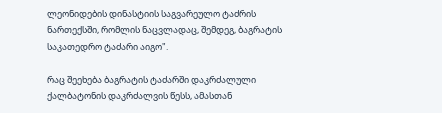ლეონიდების დინასტიის საგვარეულო ტაძრის ნართექსში, რომლის ნაცვლადაც, შემდეგ, ბაგრატის საკათედრო ტაძარი აიგო".

რაც შეეხება ბაგრატის ტაძარში დაკრძალული ქალბატონის დაკრძალვის წესს, ამასთან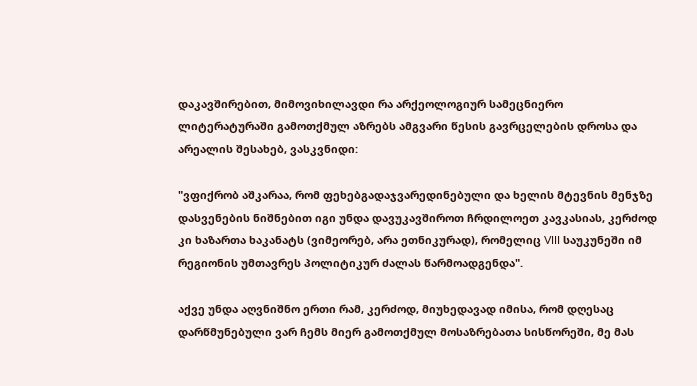დაკავშირებით, მიმოვიხილავდი რა არქეოლოგიურ სამეცნიერო ლიტერატურაში გამოთქმულ აზრებს ამგვარი წესის გავრცელების დროსა და არეალის შესახებ, ვასკვნიდი:

"ვფიქრობ აშკარაა, რომ ფეხებგადაჯვარედინებული და ხელის მტევნის მენჯზე დასვენების ნიშნებით იგი უნდა დავუკავშიროთ ჩრდილოეთ კავკასიას, კერძოდ კი ხაზართა ხაკანატს (ვიმეორებ, არა ეთნიკურად), რომელიც VIII საუკუნეში იმ რეგიონის უმთავრეს პოლიტიკურ ძალას წარმოადგენდა".

აქვე უნდა აღვნიშნო ერთი რამ, კერძოდ, მიუხედავად იმისა, რომ დღესაც დარწმუნებული ვარ ჩემს მიერ გამოთქმულ მოსაზრებათა სისწორეში, მე მას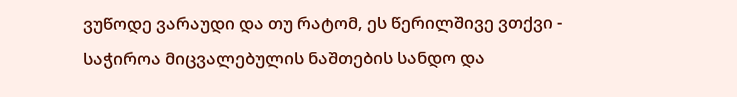ვუწოდე ვარაუდი და თუ რატომ, ეს წერილშივე ვთქვი - საჭიროა მიცვალებულის ნაშთების სანდო და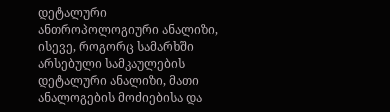დეტალური ანთროპოლოგიური ანალიზი, ისევე, როგორც სამარხში არსებული სამკაულების დეტალური ანალიზი, მათი ანალოგების მოძიებისა და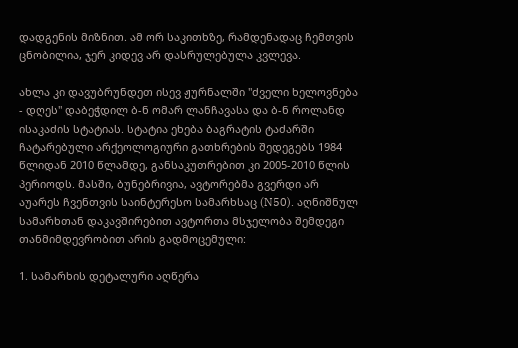დადგენის მიზნით. ამ ორ საკითხზე, რამდენადაც ჩემთვის ცნობილია, ჯერ კიდევ არ დასრულებულა კვლევა.

ახლა კი დავუბრუნდეთ ისევ ჟურნალში "ძველი ხელოვნება - დღეს" დაბეჭდილ ბ-ნ ომარ ლანჩავასა და ბ-ნ როლანდ ისაკაძის სტატიას. სტატია ეხება ბაგრატის ტაძარში ჩატარებული არქეოლოგიური გათხრების შედეგებს 1984 წლიდან 2010 წლამდე, განსაკუთრებით კი 2005-2010 წლის პერიოდს. მასში, ბუნებრივია, ავტორებმა გვერდი არ აუარეს ჩვენთვის საინტერესო სამარხსაც (N50). აღნიშნულ სამარხთან დაკავშირებით ავტორთა მსჯელობა შემდეგი თანმიმდევრობით არის გადმოცემული:

1. სამარხის დეტალური აღწერა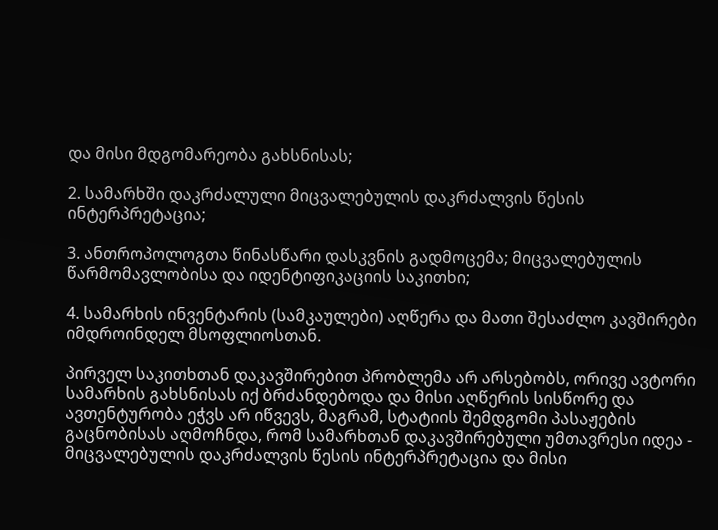და მისი მდგომარეობა გახსნისას;

2. სამარხში დაკრძალული მიცვალებულის დაკრძალვის წესის ინტერპრეტაცია;

3. ანთროპოლოგთა წინასწარი დასკვნის გადმოცემა; მიცვალებულის წარმომავლობისა და იდენტიფიკაციის საკითხი;

4. სამარხის ინვენტარის (სამკაულები) აღწერა და მათი შესაძლო კავშირები იმდროინდელ მსოფლიოსთან.

პირველ საკითხთან დაკავშირებით პრობლემა არ არსებობს, ორივე ავტორი სამარხის გახსნისას იქ ბრძანდებოდა და მისი აღწერის სისწორე და ავთენტურობა ეჭვს არ იწვევს, მაგრამ, სტატიის შემდგომი პასაჟების გაცნობისას აღმოჩნდა, რომ სამარხთან დაკავშირებული უმთავრესი იდეა - მიცვალებულის დაკრძალვის წესის ინტერპრეტაცია და მისი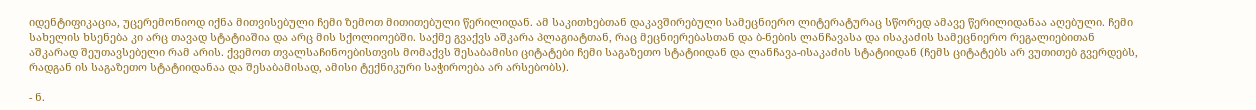იდენტიფიკაცია, უცერემონიოდ იქნა მითვისებული ჩემი ზემოთ მითითებული წერილიდან. ამ საკითხებთან დაკავშირებული სამეცნიერო ლიტერატურაც სწორედ ამავე წერილიდანაა აღებული. ჩემი სახელის ხსენება კი არც თავად სტატიაშია და არც მის სქოლიოებში. საქმე გვაქვს აშკარა პლაგიატთან, რაც მეცნიერებასთან და ბ-ნების ლანჩავასა და ისაკაძის სამეცნიერო რეგალიებითან აშკარად შეუთავსებელი რამ არის. ქვემოთ თვალსაჩინოებისთვის მომაქვს შესაბამისი ციტატები ჩემი საგაზეთო სტატიიდან და ლანჩავა-ისაკაძის სტატიიდან (ჩემს ციტატებს არ ვუთითებ გვერდებს, რადგან ის საგაზეთო სტატიიდანაა და შესაბამისად, ამისი ტექნიკური საჭიროება არ არსებობს).

- ნ.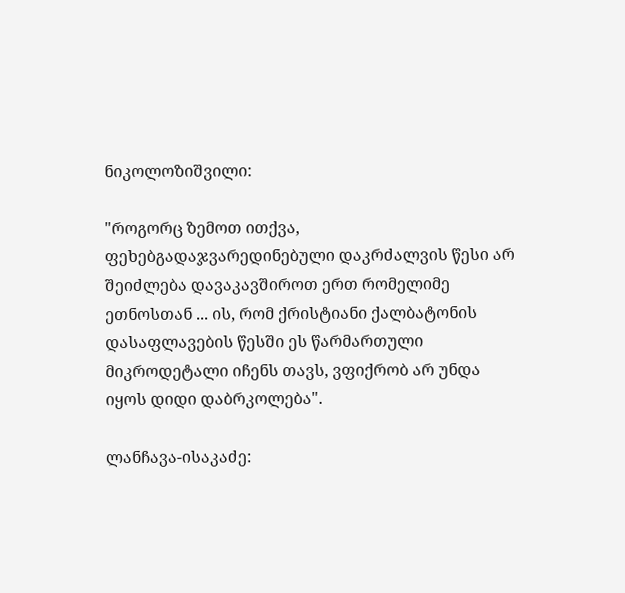ნიკოლოზიშვილი:

"როგორც ზემოთ ითქვა, ფეხებგადაჯვარედინებული დაკრძალვის წესი არ შეიძლება დავაკავშიროთ ერთ რომელიმე ეთნოსთან ... ის, რომ ქრისტიანი ქალბატონის დასაფლავების წესში ეს წარმართული მიკროდეტალი იჩენს თავს, ვფიქრობ არ უნდა იყოს დიდი დაბრკოლება".

ლანჩავა-ისაკაძე: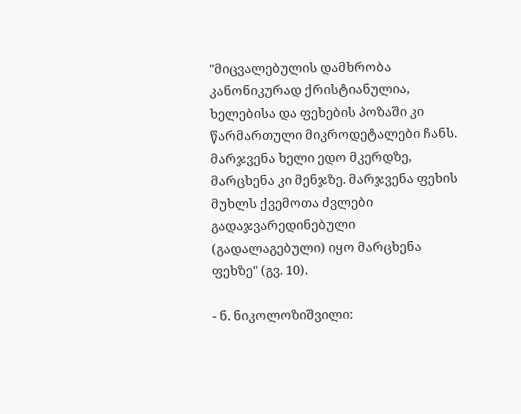"მიცვალებულის დამხრობა კანონიკურად ქრისტიანულია, ხელებისა და ფეხების პოზაში კი წარმართული მიკროდეტალები ჩანს. მარჯვენა ხელი ედო მკერდზე, მარცხენა კი მენჯზე. მარჯვენა ფეხის მუხლს ქვემოთა ძვლები გადაჯვარედინებული (გადალაგებული) იყო მარცხენა ფეხზე" (გვ. 10).

- ნ. ნიკოლოზიშვილი: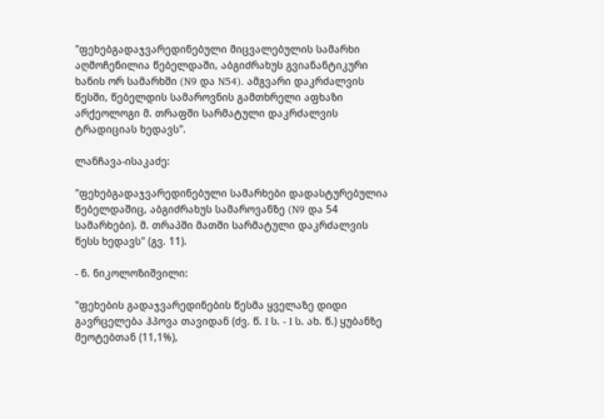"ფეხებგადაჯვარედინებული მიცვალებულის სამარხი აღმოჩენილია წებელდაში, აბგიძრახუს გვიანანტიკური ხანის ორ სამარხში (N9 და N54). ამგვარი დაკრძალვის წესში, წებელდის სამაროვნის გამთხრელი აფხაზი არქეოლოგი მ. თრაფში სარმატული დაკრძალვის ტრადიციას ხედავს".

ლანჩავა-ისაკაძე:

"ფეხებგადაჯვარედინებული სამარხები დადასტურებულია წებელდაშიც, აბგიძრახუს სამაროვანზე (N9 და 54 სამარხები). მ. თრაპში მათში სარმატული დაკრძალვის წესს ხედავს" (გვ. 11).

- ნ. ნიკოლოზიშვილი:

"ფეხების გადაჯვარედინების წესმა ყველაზე დიდი გავრცელება ჰპოვა თავიდან (ძვ. წ. I ს. - I ს. ახ. წ.) ყუბანზე მეოტებთან (11,1%),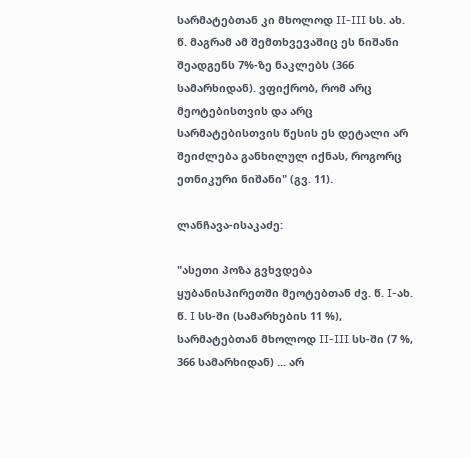სარმატებთან კი მხოლოდ II-III სს. ახ. წ. მაგრამ ამ შემთხვევაშიც ეს ნიშანი შეადგენს 7%-ზე ნაკლებს (366 სამარხიდან). ვფიქრობ, რომ არც მეოტებისთვის და არც სარმატებისთვის წესის ეს დეტალი არ შეიძლება განხილულ იქნას, როგორც ეთნიკური ნიშანი" (გვ. 11).

ლანჩავა-ისაკაძე:

"ასეთი პოზა გვხვდება ყუბანისპირეთში მეოტებთან ძვ. წ. I-ახ. წ. I სს-ში (სამარხების 11 %), სარმატებთან მხოლოდ II-III სს-ში (7 %, 366 სამარხიდან) ... არ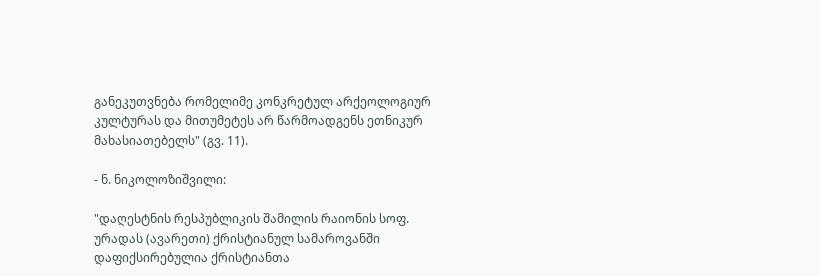განეკუთვნება რომელიმე კონკრეტულ არქეოლოგიურ კულტურას და მითუმეტეს არ წარმოადგენს ეთნიკურ მახასიათებელს" (გვ. 11).

- ნ. ნიკოლოზიშვილი:

"დაღესტნის რესპუბლიკის შამილის რაიონის სოფ. ურადას (ავარეთი) ქრისტიანულ სამაროვანში დაფიქსირებულია ქრისტიანთა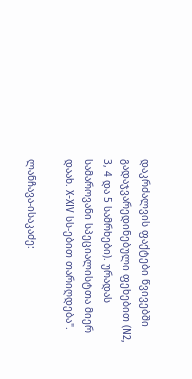დაკრძალვის ფაქტები წვივებში გადაჯვარედინებული ფეხებით (N2, 3, 4 და 5 სამრხები). ურადას სამაროვანი სპეციალისტთა მიერ დაახ. X-XIV სს-ებით თარიღდება".

ლანჩავა-ისაკაძე: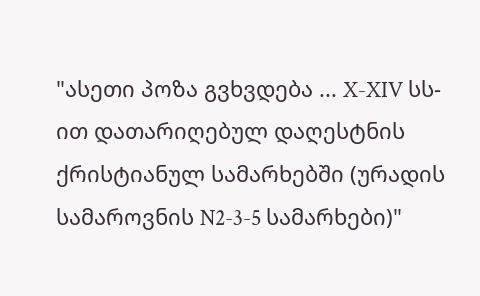"ასეთი პოზა გვხვდება ... X-XIV სს-ით დათარიღებულ დაღესტნის ქრისტიანულ სამარხებში (ურადის სამაროვნის N2-3-5 სამარხები)"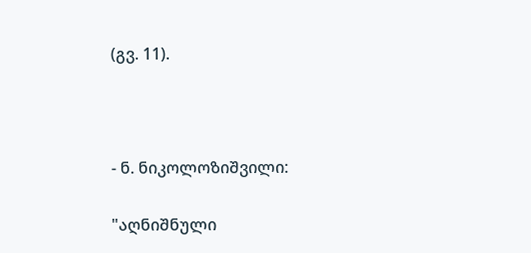(გვ. 11).



- ნ. ნიკოლოზიშვილი:

"აღნიშნული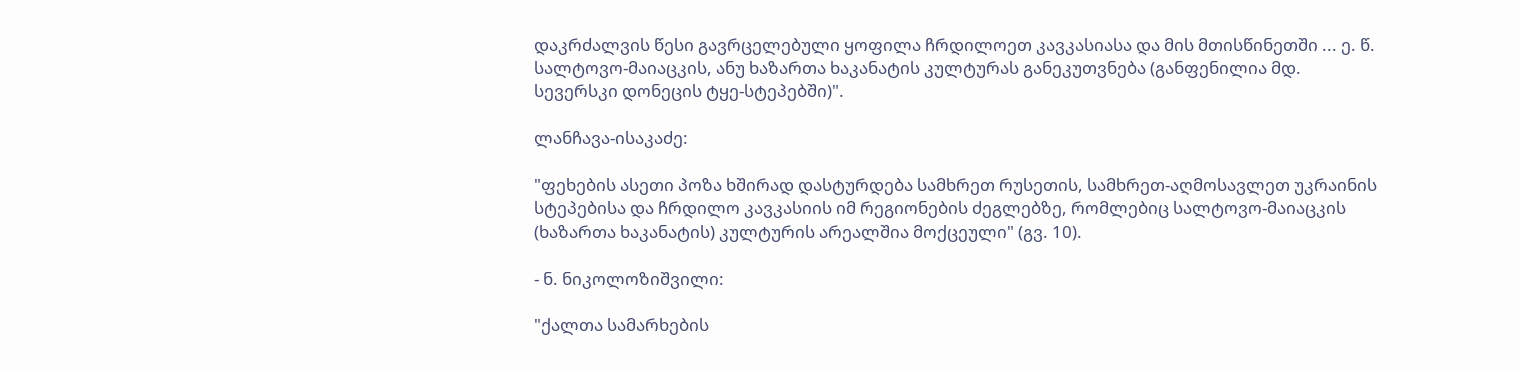დაკრძალვის წესი გავრცელებული ყოფილა ჩრდილოეთ კავკასიასა და მის მთისწინეთში ... ე. წ. სალტოვო-მაიაცკის, ანუ ხაზართა ხაკანატის კულტურას განეკუთვნება (განფენილია მდ. სევერსკი დონეცის ტყე-სტეპებში)".

ლანჩავა-ისაკაძე:

"ფეხების ასეთი პოზა ხშირად დასტურდება სამხრეთ რუსეთის, სამხრეთ-აღმოსავლეთ უკრაინის სტეპებისა და ჩრდილო კავკასიის იმ რეგიონების ძეგლებზე, რომლებიც სალტოვო-მაიაცკის (ხაზართა ხაკანატის) კულტურის არეალშია მოქცეული" (გვ. 10).

- ნ. ნიკოლოზიშვილი:

"ქალთა სამარხების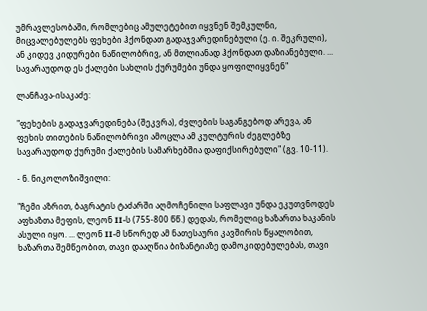უმრავლესობაში, რომლებიც ამულეტებით იყვნენ შემკულნი, მიცვალებულებს ფეხები ჰქონდათ გადაჯვარედინებული (ე. ი. შეკრული), ან კიდევ კიდურები ნაწილობრივ, ან მთლიანად ჰქონდათ დაზიანებული. ... სავარაუდოდ ეს ქალები სახლის ქურუმები უნდა ყოფილიყვნენ"

ლანჩავა-ისაკაძე:

"ფეხების გადაჯვარედინება (შეკვრა), ძვლების საგანგებოდ არევა, ან ფეხის თითების ნაწილობრივი ამოცლა ამ კულტურის ძეგლებზე სავარაუდოდ ქურუმი ქალების სამარხებშია დაფიქსირებული" (გვ. 10-11).

- ნ. ნიკოლოზიშვილი:

"ჩემი აზრით, ბაგრატის ტაძარში აღმოჩენილი საფლავი უნდა ეკუთვნოდეს აფხაზთა მეფის, ლეონ II-ს (755-800 წწ.) დედას, რომელიც ხაზართა ხაკანის ასული იყო. ... ლეონ II-მ სწორედ ამ ნათესაური კავშირის წყალობით, ხაზართა შემწეობით, თავი დააღწია ბიზანტიაზე დამოკიდებულებას, თავი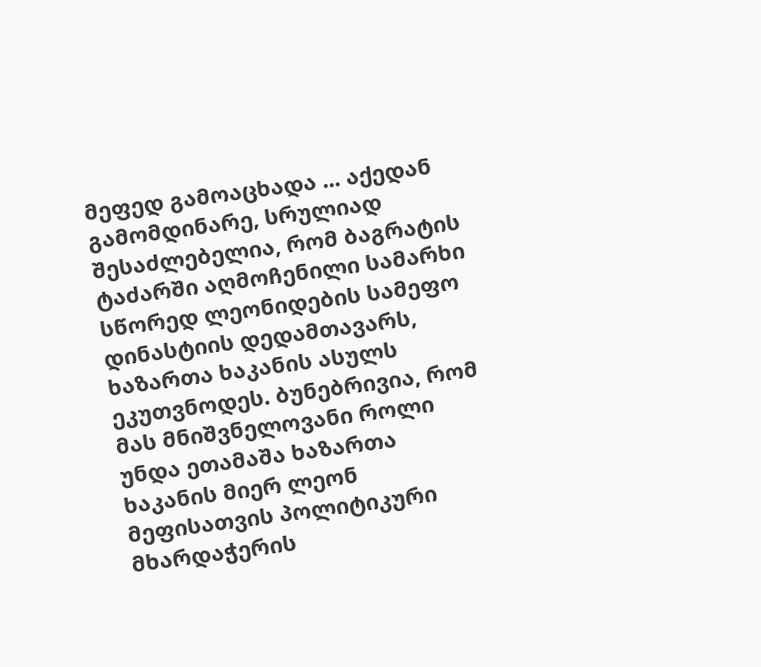მეფედ გამოაცხადა ... აქედან გამომდინარე, სრულიად შესაძლებელია, რომ ბაგრატის ტაძარში აღმოჩენილი სამარხი სწორედ ლეონიდების სამეფო დინასტიის დედამთავარს, ხაზართა ხაკანის ასულს ეკუთვნოდეს. ბუნებრივია, რომ მას მნიშვნელოვანი როლი უნდა ეთამაშა ხაზართა ხაკანის მიერ ლეონ მეფისათვის პოლიტიკური მხარდაჭერის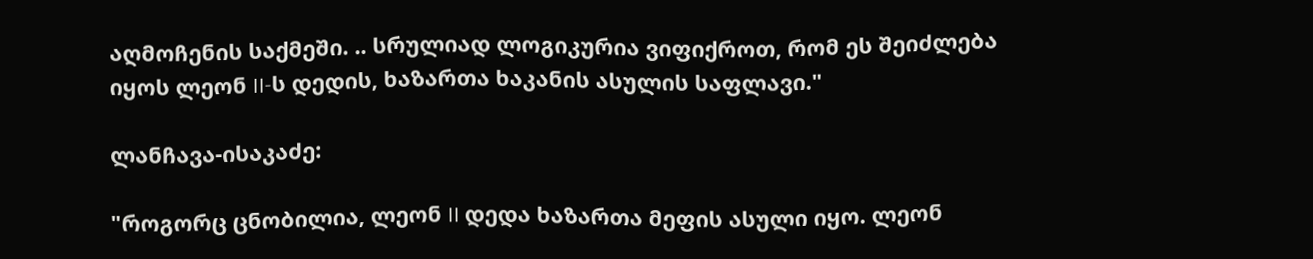აღმოჩენის საქმეში. .. სრულიად ლოგიკურია ვიფიქროთ, რომ ეს შეიძლება იყოს ლეონ II-ს დედის, ხაზართა ხაკანის ასულის საფლავი."

ლანჩავა-ისაკაძე:

"როგორც ცნობილია, ლეონ II დედა ხაზართა მეფის ასული იყო. ლეონ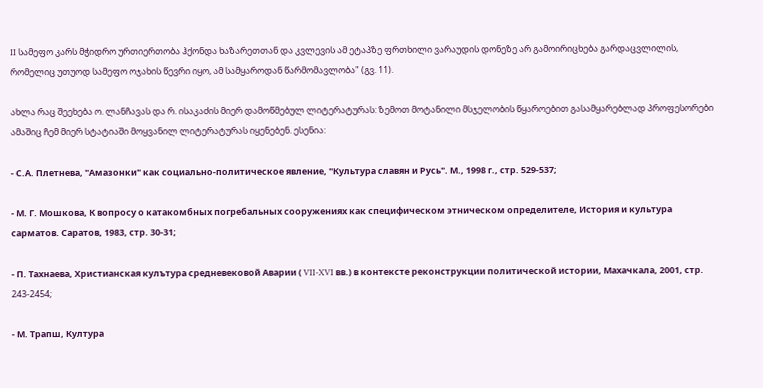II სამეფო კარს მჭიდრო ურთიერთობა ჰქონდა ხაზარეთთან და კვლევის ამ ეტაპზე ფრთხილი ვარაუდის დონეზე არ გამოირიცხება გარდაცვლილის, რომელიც უთუოდ სამეფო ოჯახის წევრი იყო, ამ სამყაროდან წარმომავლობა" (გვ. 11).

ახლა რაც შეეხება ო. ლანჩავას და რ. ისაკაძის მიერ დამოწმებულ ლიტერატურას: ზემოთ მოტანილი მსჯელობის წყაროებით გასამყარებლად პროფესორები ამაშიც ჩემ მიერ სტატიაში მოყვანილ ლიტერატურას იყენებენ. ესენია:

- С.А. Плетнева, "Амазонки" как социально-политическое явление, "Культура славян и Русь". М., 1998 г., стр. 529-537;

- М. Г. Мошкова, К вопросу о катакомбных погребальных сооружениях как специфическом этническом определителе, История и культура сарматов. Саратов, 1983, стр. 30-31;

- П. Тахнаева, Христианская кулътура средневековой Аварии ( VII-XVI вв.) в контексте реконструкции политической истории, Махачкала, 2001, стр. 243-2454;

- М. Трапш, Култура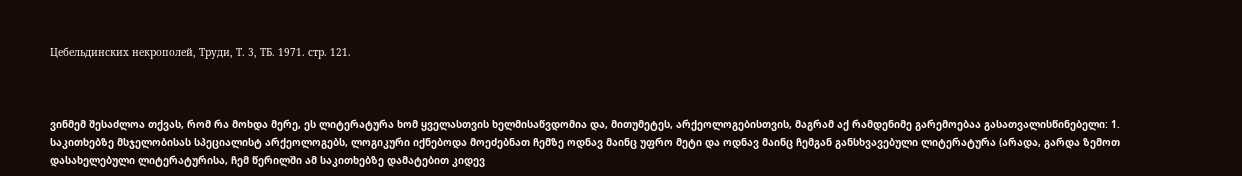Цебельдинских некрополей, Труди, Т. 3, ТБ. 1971. стр. 121.



ვინმემ შესაძლოა თქვას, რომ რა მოხდა მერე, ეს ლიტერატურა ხომ ყველასთვის ხელმისაწვდომია და, მითუმეტეს, არქეოლოგებისთვის, მაგრამ აქ რამდენიმე გარემოებაა გასათვალისწინებელი: 1. საკითხებზე მსჯელობისას სპეციალისტ არქეოლოგებს, ლოგიკური იქნებოდა მოეძებნათ ჩემზე ოდნავ მაინც უფრო მეტი და ოდნავ მაინც ჩემგან განსხვავებული ლიტერატურა (არადა, გარდა ზემოთ დასახელებული ლიტერატურისა, ჩემ წერილში ამ საკითხებზე დამატებით კიდევ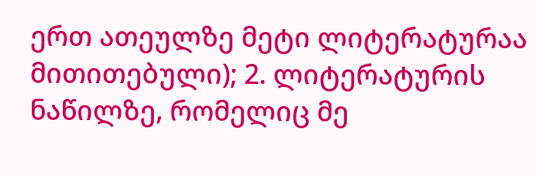ერთ ათეულზე მეტი ლიტერატურაა მითითებული); 2. ლიტერატურის ნაწილზე, რომელიც მე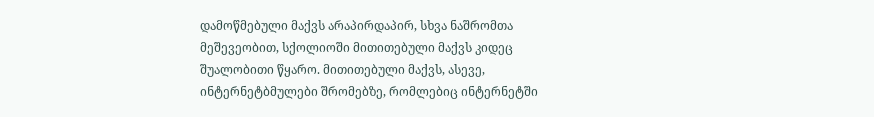დამოწმებული მაქვს არაპირდაპირ, სხვა ნაშრომთა მეშევეობით, სქოლიოში მითითებული მაქვს კიდეც შუალობითი წყარო. მითითებული მაქვს, ასევე, ინტერნეტბმულები შრომებზე, რომლებიც ინტერნეტში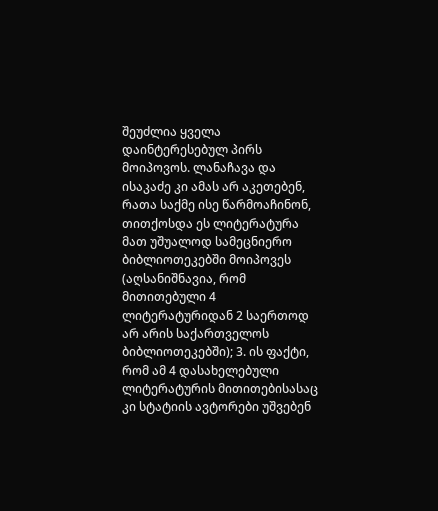შეუძლია ყველა დაინტერესებულ პირს მოიპოვოს. ლანაჩავა და ისაკაძე კი ამას არ აკეთებენ, რათა საქმე ისე წარმოაჩინონ, თითქოსდა ეს ლიტერატურა მათ უშუალოდ სამეცნიერო ბიბლიოთეკებში მოიპოვეს (აღსანიშნავია, რომ მითითებული 4 ლიტერატურიდან 2 საერთოდ არ არის საქართველოს ბიბლიოთეკებში); 3. ის ფაქტი, რომ ამ 4 დასახელებული ლიტერატურის მითითებისასაც კი სტატიის ავტორები უშვებენ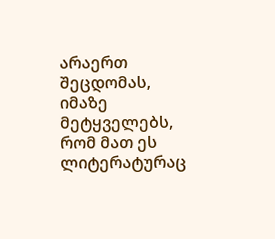არაერთ შეცდომას, იმაზე მეტყველებს, რომ მათ ეს ლიტერატურაც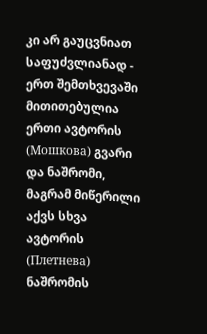კი არ გაუცვნიათ საფუძვლიანად - ერთ შემთხვევაში მითითებულია ერთი ავტორის (Мошкова) გვარი და ნაშრომი, მაგრამ მიწერილი აქვს სხვა ავტორის (Плетнева) ნაშრომის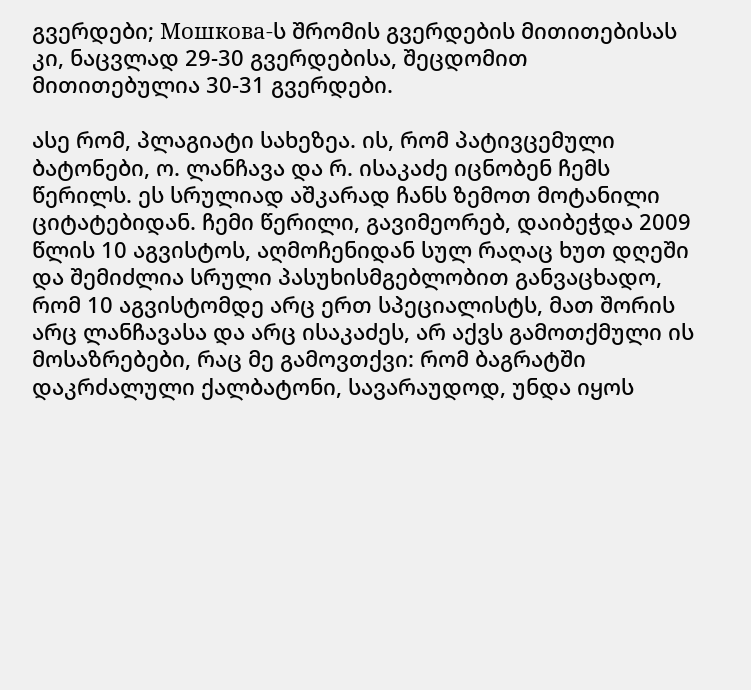გვერდები; Мошкова-ს შრომის გვერდების მითითებისას კი, ნაცვლად 29-30 გვერდებისა, შეცდომით მითითებულია 30-31 გვერდები.

ასე რომ, პლაგიატი სახეზეა. ის, რომ პატივცემული ბატონები, ო. ლანჩავა და რ. ისაკაძე იცნობენ ჩემს წერილს. ეს სრულიად აშკარად ჩანს ზემოთ მოტანილი ციტატებიდან. ჩემი წერილი, გავიმეორებ, დაიბეჭდა 2009 წლის 10 აგვისტოს, აღმოჩენიდან სულ რაღაც ხუთ დღეში და შემიძლია სრული პასუხისმგებლობით განვაცხადო, რომ 10 აგვისტომდე არც ერთ სპეციალისტს, მათ შორის არც ლანჩავასა და არც ისაკაძეს, არ აქვს გამოთქმული ის მოსაზრებები, რაც მე გამოვთქვი: რომ ბაგრატში დაკრძალული ქალბატონი, სავარაუდოდ, უნდა იყოს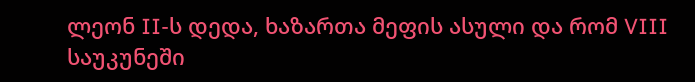ლეონ II-ს დედა, ხაზართა მეფის ასული და რომ VIII საუკუნეში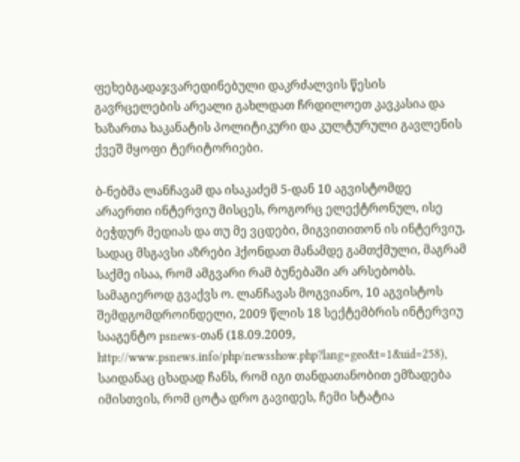ფეხებგადაჯვარედინებული დაკრძალვის წესის გავრცელების არეალი გახლდათ ჩრდილოეთ კავკასია და ხაზართა ხაკანატის პოლიტიკური და კულტურული გავლენის ქვეშ მყოფი ტერიტორიები.

ბ-ნებმა ლანჩავამ და ისაკაძემ 5-დან 10 აგვისტომდე არაერთი ინტერვიუ მისცეს, როგორც ელექტრონულ, ისე ბეჭდურ მედიას და თუ მე ვცდები, მიგვითითონ ის ინტერვიუ, სადაც მსგავსი აზრები ჰქონდათ მანამდე გამთქმული, მაგრამ საქმე ისაა, რომ ამგვარი რამ ბუნებაში არ არსებობს. სამაგიეროდ გვაქვს ო. ლანჩავას მოგვიანო, 10 აგვისტოს შემდგომდროინდელი, 2009 წლის 18 სექტემბრის ინტერვიუ სააგენტო psnews-თან (18.09.2009, http://www.psnews.info/php/newsshow.php?lang=geo&t=1&uid=258), საიდანაც ცხადად ჩანს, რომ იგი თანდათანობით ემზადება იმისთვის, რომ ცოტა დრო გავიდეს, ჩემი სტატია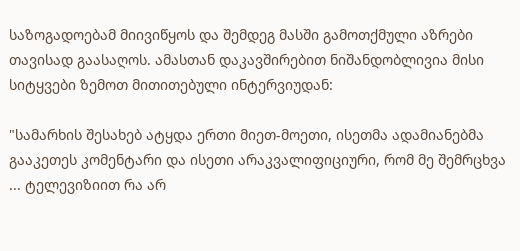საზოგადოებამ მიივიწყოს და შემდეგ მასში გამოთქმული აზრები თავისად გაასაღოს. ამასთან დაკავშირებით ნიშანდობლივია მისი სიტყვები ზემოთ მითითებული ინტერვიუდან:

"სამარხის შესახებ ატყდა ერთი მიეთ-მოეთი, ისეთმა ადამიანებმა გააკეთეს კომენტარი და ისეთი არაკვალიფიციური, რომ მე შემრცხვა ... ტელევიზიით რა არ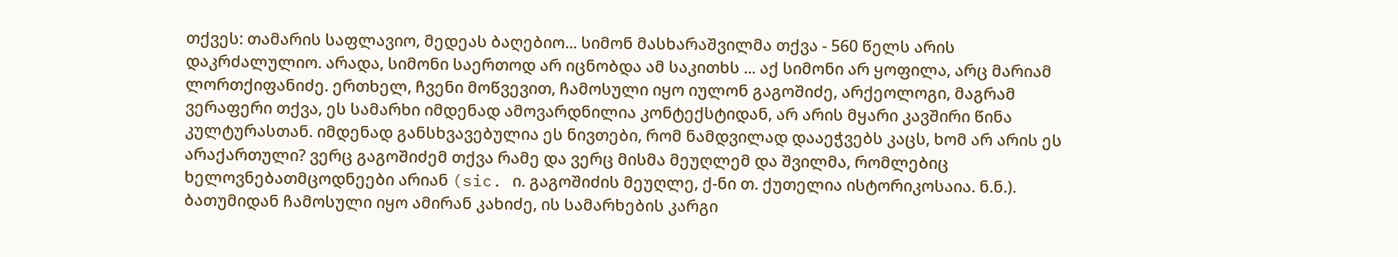თქვეს: თამარის საფლავიო, მედეას ბაღებიო... სიმონ მასხარაშვილმა თქვა - 560 წელს არის დაკრძალულიო. არადა, სიმონი საერთოდ არ იცნობდა ამ საკითხს ... აქ სიმონი არ ყოფილა, არც მარიამ ლორთქიფანიძე. ერთხელ, ჩვენი მოწვევით, ჩამოსული იყო იულონ გაგოშიძე, არქეოლოგი, მაგრამ ვერაფერი თქვა, ეს სამარხი იმდენად ამოვარდნილია კონტექსტიდან, არ არის მყარი კავშირი წინა კულტურასთან. იმდენად განსხვავებულია ეს ნივთები, რომ ნამდვილად დააეჭვებს კაცს, ხომ არ არის ეს არაქართული? ვერც გაგოშიძემ თქვა რამე და ვერც მისმა მეუღლემ და შვილმა, რომლებიც ხელოვნებათმცოდნეები არიან (sic. ი. გაგოშიძის მეუღლე, ქ-ნი თ. ქუთელია ისტორიკოსაია. ნ.ნ.). ბათუმიდან ჩამოსული იყო ამირან კახიძე, ის სამარხების კარგი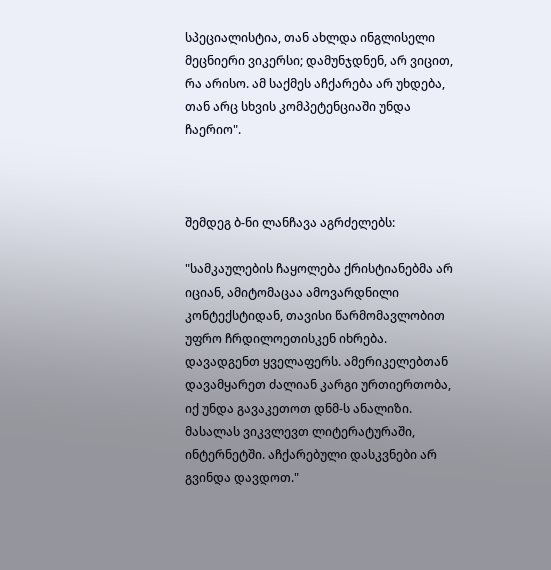სპეციალისტია, თან ახლდა ინგლისელი მეცნიერი ვიკერსი; დამუნჯდნენ, არ ვიცით, რა არისო. ამ საქმეს აჩქარება არ უხდება, თან არც სხვის კომპეტენციაში უნდა ჩაერიო".



შემდეგ ბ-ნი ლანჩავა აგრძელებს:

"სამკაულების ჩაყოლება ქრისტიანებმა არ იციან, ამიტომაცაა ამოვარდნილი კონტექსტიდან, თავისი წარმომავლობით უფრო ჩრდილოეთისკენ იხრება. დავადგენთ ყველაფერს. ამერიკელებთან დავამყარეთ ძალიან კარგი ურთიერთობა, იქ უნდა გავაკეთოთ დნმ-ს ანალიზი. მასალას ვიკვლევთ ლიტერატურაში, ინტერნეტში. აჩქარებული დასკვნები არ გვინდა დავდოთ."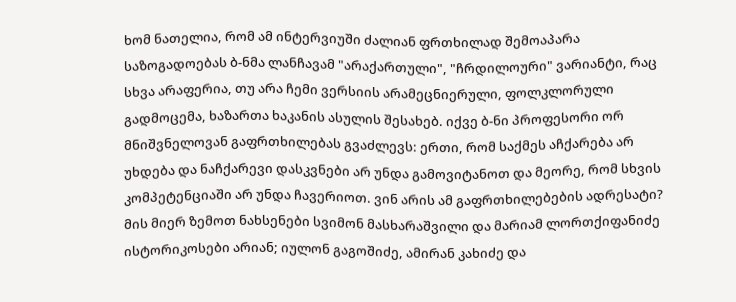ხომ ნათელია, რომ ამ ინტერვიუში ძალიან ფრთხილად შემოაპარა საზოგადოებას ბ-ნმა ლანჩავამ "არაქართული", "ჩრდილოური" ვარიანტი, რაც სხვა არაფერია, თუ არა ჩემი ვერსიის არამეცნიერული, ფოლკლორული გადმოცემა, ხაზართა ხაკანის ასულის შესახებ. იქვე ბ-ნი პროფესორი ორ მნიშვნელოვან გაფრთხილებას გვაძლევს: ერთი, რომ საქმეს აჩქარება არ უხდება და ნაჩქარევი დასკვნები არ უნდა გამოვიტანოთ და მეორე, რომ სხვის კომპეტენციაში არ უნდა ჩავერიოთ. ვინ არის ამ გაფრთხილებების ადრესატი? მის მიერ ზემოთ ნახსენები სვიმონ მასხარაშვილი და მარიამ ლორთქიფანიძე ისტორიკოსები არიან; იულონ გაგოშიძე, ამირან კახიძე და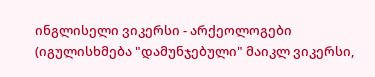ინგლისელი ვიკერსი - არქეოლოგები (იგულისხმება "დამუნჯებული" მაიკლ ვიკერსი,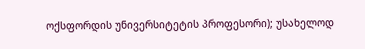ოქსფორდის უნივერსიტეტის პროფესორი); უსახელოდ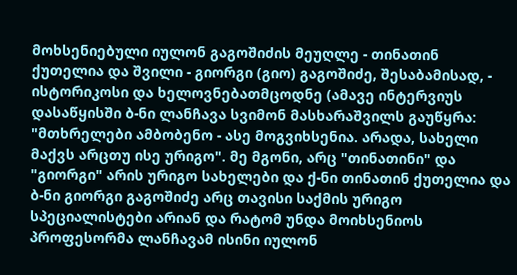მოხსენიებული იულონ გაგოშიძის მეუღლე - თინათინ ქუთელია და შვილი - გიორგი (გიო) გაგოშიძე, შესაბამისად, - ისტორიკოსი და ხელოვნებათმცოდნე (ამავე ინტერვიუს დასაწყისში ბ-ნი ლანჩავა სვიმონ მასხარაშვილს გაუწყრა: "მთხრელები ამბობენო - ასე მოგვიხსენია. არადა, სახელი მაქვს არცთუ ისე ურიგო". მე მგონი, არც "თინათინი" და "გიორგი" არის ურიგო სახელები და ქ-ნი თინათინ ქუთელია და ბ-ნი გიორგი გაგოშიძე არც თავისი საქმის ურიგო სპეციალისტები არიან და რატომ უნდა მოიხსენიოს პროფესორმა ლანჩავამ ისინი იულონ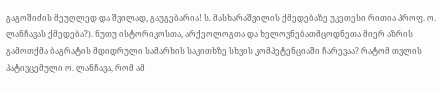გაგოშიძის მეუღლედ და შვილად, გაუგებარია! ს. მასხარაშვილის ქმედებაზე უკეთესი რითია პროფ. ო. ლანჩავას ქმედება?). ნუთუ ისტორიკოსთა, არქეოლოგთა და ხელოვნებათმცოდნეთა მიერ აზრის გამოთქმა ბაგრატის მდიდრული სამარხის საკითხზე სხვის კომპეტენციაში ჩარევაა? რატომ თვლის პატივცემული ო. ლანჩავა, რომ ამ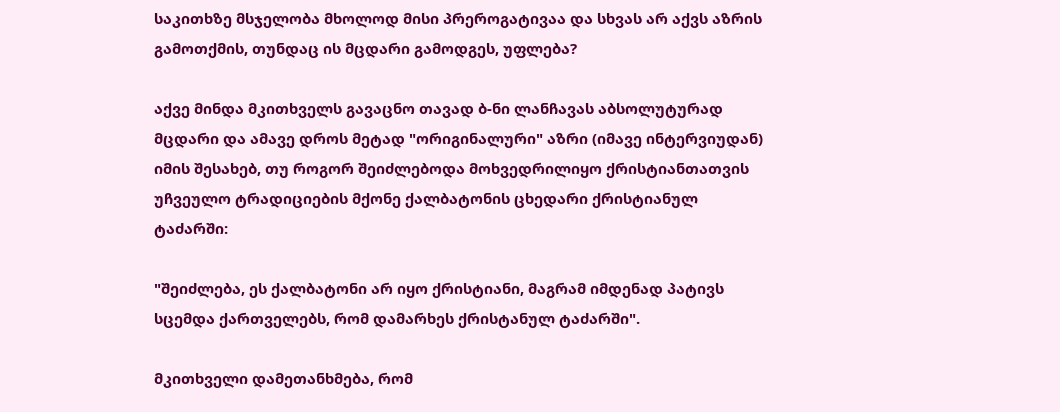საკითხზე მსჯელობა მხოლოდ მისი პრეროგატივაა და სხვას არ აქვს აზრის გამოთქმის, თუნდაც ის მცდარი გამოდგეს, უფლება?

აქვე მინდა მკითხველს გავაცნო თავად ბ-ნი ლანჩავას აბსოლუტურად მცდარი და ამავე დროს მეტად "ორიგინალური" აზრი (იმავე ინტერვიუდან) იმის შესახებ, თუ როგორ შეიძლებოდა მოხვედრილიყო ქრისტიანთათვის უჩვეულო ტრადიციების მქონე ქალბატონის ცხედარი ქრისტიანულ ტაძარში:

"შეიძლება, ეს ქალბატონი არ იყო ქრისტიანი, მაგრამ იმდენად პატივს სცემდა ქართველებს, რომ დამარხეს ქრისტანულ ტაძარში".

მკითხველი დამეთანხმება, რომ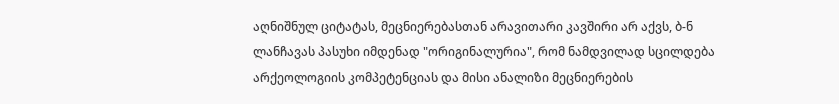აღნიშნულ ციტატას, მეცნიერებასთან არავითარი კავშირი არ აქვს, ბ-ნ ლანჩავას პასუხი იმდენად "ორიგინალურია", რომ ნამდვილად სცილდება არქეოლოგიის კომპეტენციას და მისი ანალიზი მეცნიერების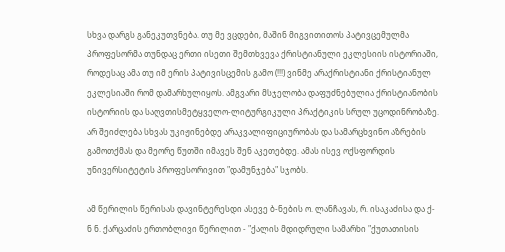სხვა დარგს განეკუთვნება. თუ მე ვცდები, მაშინ მიგვითითოს პატივცემულმა პროფესორმა თუნდაც ერთი ისეთი შემთხვევა ქრისტიანული ეკლესიის ისტორიაში, როდესაც ამა თუ იმ ერის პატივისცემის გამო (!!!) ვინმე არაქრისტიანი ქრისტიანულ ეკლესიაში რომ დამარხულიყოს. ამგვარი მსჯელობა დაფუძნებულია ქრისტიანობის ისტორიის და საღვთისმეტყველო-ლიტურგიკული პრაქტიკის სრულ უცოდინრობაზე. არ შეიძლება სხვას უკიჟინებდე არაკვალიფიციურობას და სამარცხვინო აზრების გამოთქმას და მეორე წუთში იმავეს შენ აკეთებდე. ამას ისევ ოქსფორდის უნივერსიტეტის პროფესორივით "დამუნჯება" სჯობს.

ამ წერილის წერისას დავინტერესდი ასევე ბ-ნების ო. ლანჩავას, რ. ისაკაძისა და ქ-ნ ნ. ქარცაძის ერთობლივი წერილით - "ქალის მდიდრული სამარხი "ქუთათისის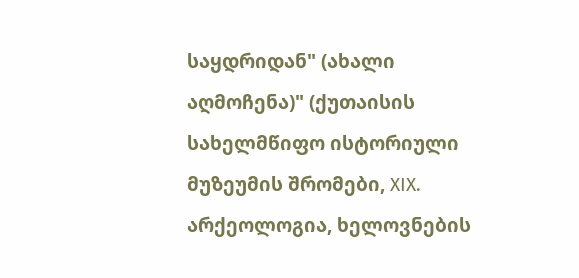საყდრიდან" (ახალი აღმოჩენა)" (ქუთაისის სახელმწიფო ისტორიული მუზეუმის შრომები, XIX. არქეოლოგია, ხელოვნების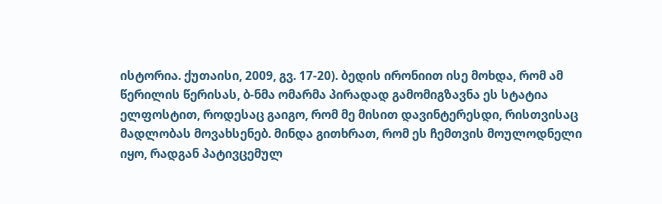ისტორია. ქუთაისი, 2009, გვ. 17-20). ბედის ირონიით ისე მოხდა, რომ ამ წერილის წერისას, ბ-ნმა ომარმა პირადად გამომიგზავნა ეს სტატია ელფოსტით, როდესაც გაიგო, რომ მე მისით დავინტერესდი, რისთვისაც მადლობას მოვახსენებ. მინდა გითხრათ, რომ ეს ჩემთვის მოულოდნელი იყო, რადგან პატივცემულ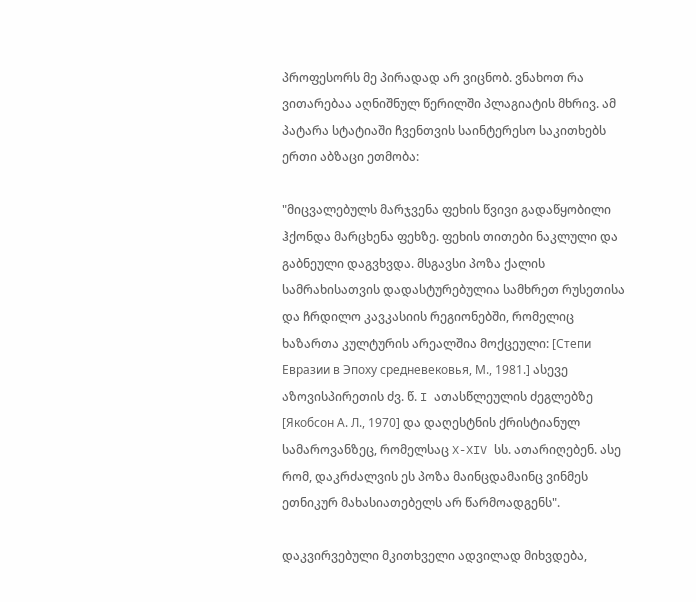პროფესორს მე პირადად არ ვიცნობ. ვნახოთ რა ვითარებაა აღნიშნულ წერილში პლაგიატის მხრივ. ამ პატარა სტატიაში ჩვენთვის საინტერესო საკითხებს ერთი აბზაცი ეთმობა:

"მიცვალებულს მარჯვენა ფეხის წვივი გადაწყობილი ჰქონდა მარცხენა ფეხზე. ფეხის თითები ნაკლული და გაბნეული დაგვხვდა. მსგავსი პოზა ქალის სამრახისათვის დადასტურებულია სამხრეთ რუსეთისა და ჩრდილო კავკასიის რეგიონებში, რომელიც ხაზართა კულტურის არეალშია მოქცეული: [Степи Евразии в Эпоху средневековья, М., 1981.] ასევე აზოვისპირეთის ძვ. წ. I ათასწლეულის ძეგლებზე [Якобсон А. Л., 1970] და დაღესტნის ქრისტიანულ სამაროვანზეც, რომელსაც X-XIV სს. ათარიღებენ. ასე რომ, დაკრძალვის ეს პოზა მაინცდამაინც ვინმეს ეთნიკურ მახასიათებელს არ წარმოადგენს".

დაკვირვებული მკითხველი ადვილად მიხვდება,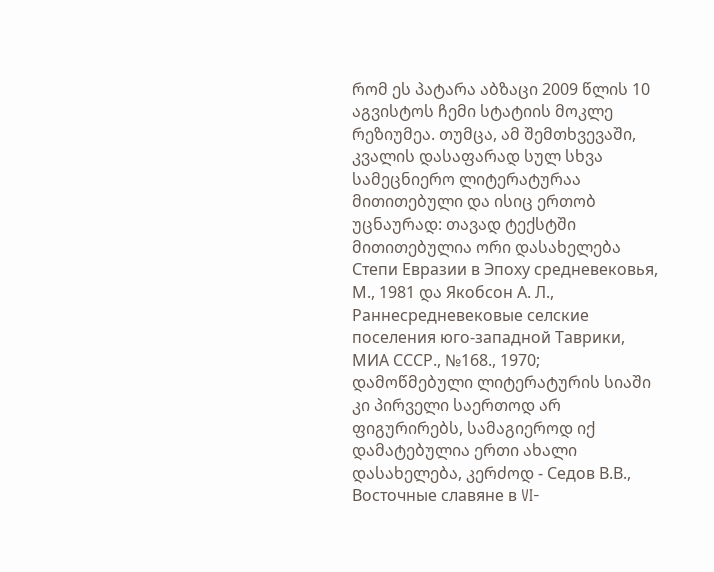რომ ეს პატარა აბზაცი 2009 წლის 10 აგვისტოს ჩემი სტატიის მოკლე რეზიუმეა. თუმცა, ამ შემთხვევაში, კვალის დასაფარად სულ სხვა სამეცნიერო ლიტერატურაა მითითებული და ისიც ერთობ უცნაურად: თავად ტექსტში მითითებულია ორი დასახელება Степи Евразии в Эпоху средневековья, М., 1981 და Якобсон А. Л., Раннесредневековые селские поселения юго-западной Таврики, МИА СССР., №168., 1970; დამოწმებული ლიტერატურის სიაში კი პირველი საერთოდ არ ფიგურირებს, სამაგიეროდ იქ დამატებულია ერთი ახალი დასახელება, კერძოდ - Седов В.В., Восточные славяне в VI-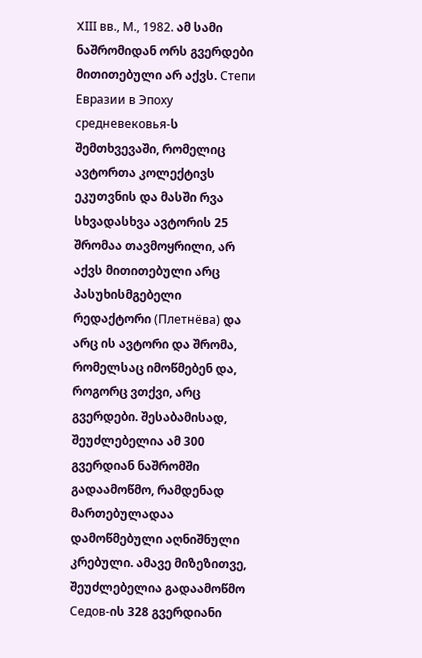XIII вв., М., 1982. ამ სამი ნაშრომიდან ორს გვერდები მითითებული არ აქვს. Степи Евразии в Эпоху средневековья-ს შემთხვევაში, რომელიც ავტორთა კოლექტივს ეკუთვნის და მასში რვა სხვადასხვა ავტორის 25 შრომაა თავმოყრილი, არ აქვს მითითებული არც პასუხისმგებელი რედაქტორი (Плетнёва) და არც ის ავტორი და შრომა, რომელსაც იმოწმებენ და, როგორც ვთქვი, არც გვერდები. შესაბამისად, შეუძლებელია ამ 300 გვერდიან ნაშრომში გადაამოწმო, რამდენად მართებულადაა დამოწმებული აღნიშნული კრებული. ამავე მიზეზითვე, შეუძლებელია გადაამოწმო Седов-ის 328 გვერდიანი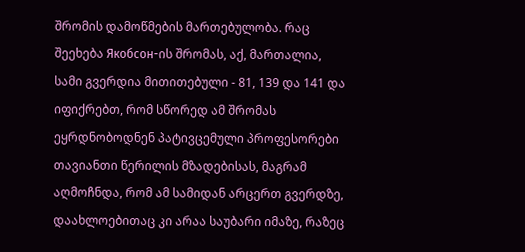შრომის დამოწმების მართებულობა. რაც შეეხება Якобсон-ის შრომას, აქ, მართალია, სამი გვერდია მითითებული - 81, 139 და 141 და იფიქრებთ, რომ სწორედ ამ შრომას ეყრდნობოდნენ პატივცემული პროფესორები თავიანთი წერილის მზადებისას, მაგრამ აღმოჩნდა, რომ ამ სამიდან არცერთ გვერდზე, დაახლოებითაც კი არაა საუბარი იმაზე, რაზეც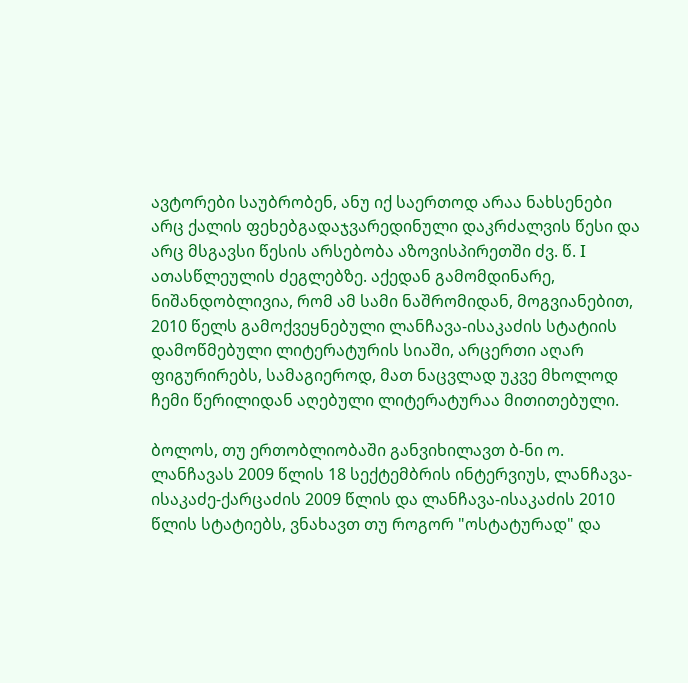ავტორები საუბრობენ, ანუ იქ საერთოდ არაა ნახსენები არც ქალის ფეხებგადაჯვარედინული დაკრძალვის წესი და არც მსგავსი წესის არსებობა აზოვისპირეთში ძვ. წ. I ათასწლეულის ძეგლებზე. აქედან გამომდინარე, ნიშანდობლივია, რომ ამ სამი ნაშრომიდან, მოგვიანებით, 2010 წელს გამოქვეყნებული ლანჩავა-ისაკაძის სტატიის დამოწმებული ლიტერატურის სიაში, არცერთი აღარ ფიგურირებს, სამაგიეროდ, მათ ნაცვლად უკვე მხოლოდ ჩემი წერილიდან აღებული ლიტერატურაა მითითებული.

ბოლოს, თუ ერთობლიობაში განვიხილავთ ბ-ნი ო. ლანჩავას 2009 წლის 18 სექტემბრის ინტერვიუს, ლანჩავა-ისაკაძე-ქარცაძის 2009 წლის და ლანჩავა-ისაკაძის 2010 წლის სტატიებს, ვნახავთ თუ როგორ "ოსტატურად" და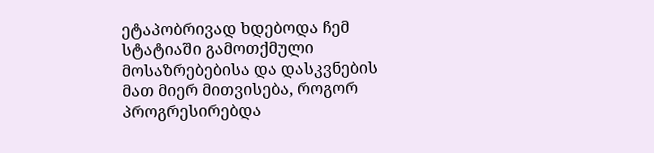ეტაპობრივად ხდებოდა ჩემ სტატიაში გამოთქმული მოსაზრებებისა და დასკვნების მათ მიერ მითვისება, როგორ პროგრესირებდა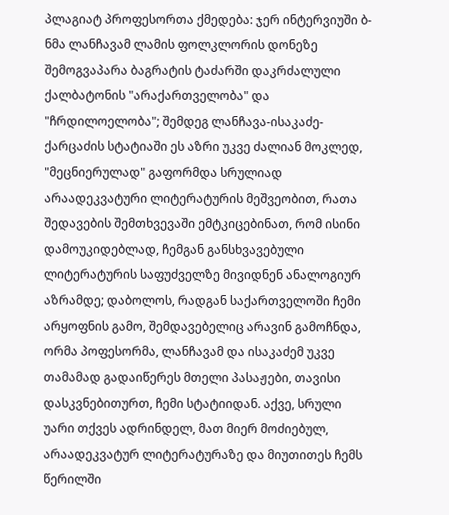პლაგიატ პროფესორთა ქმედება: ჯერ ინტერვიუში ბ-ნმა ლანჩავამ ლამის ფოლკლორის დონეზე შემოგვაპარა ბაგრატის ტაძარში დაკრძალული ქალბატონის "არაქართველობა" და "ჩრდილოელობა"; შემდეგ ლანჩავა-ისაკაძე-ქარცაძის სტატიაში ეს აზრი უკვე ძალიან მოკლედ, "მეცნიერულად" გაფორმდა სრულიად არაადეკვატური ლიტერატურის მეშვეობით, რათა შედავების შემთხვევაში ემტკიცებინათ, რომ ისინი დამოუკიდებლად, ჩემგან განსხვავებული ლიტერატურის საფუძველზე მივიდნენ ანალოგიურ აზრამდე; დაბოლოს, რადგან საქართველოში ჩემი არყოფნის გამო, შემდავებელიც არავინ გამოჩნდა, ორმა პოფესორმა, ლანჩავამ და ისაკაძემ უკვე თამამად გადაიწერეს მთელი პასაჟები, თავისი დასკვნებითურთ, ჩემი სტატიიდან. აქვე, სრული უარი თქვეს ადრინდელ, მათ მიერ მოძიებულ, არაადეკვატურ ლიტერატურაზე და მიუთითეს ჩემს წერილში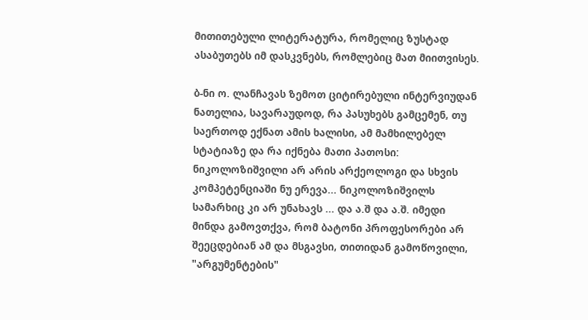მითითებული ლიტერატურა, რომელიც ზუსტად ასაბუთებს იმ დასკვნებს, რომლებიც მათ მიითვისეს.

ბ-ნი ო. ლანჩავას ზემოთ ციტირებული ინტერვიუდან ნათელია, სავარაუდოდ, რა პასუხებს გამცემენ, თუ საერთოდ ექნათ ამის ხალისი, ამ მამხილებელ სტატიაზე და რა იქნება მათი პათოსი: ნიკოლოზიშვილი არ არის არქეოლოგი და სხვის კომპეტენციაში ნუ ერევა... ნიკოლოზიშვილს სამარხიც კი არ უნახავს ... და ა.შ და ა.შ. იმედი მინდა გამოვთქვა, რომ ბატონი პროფესორები არ შეეცდებიან ამ და მსგავსი, თითიდან გამოწოვილი, "არგუმენტების"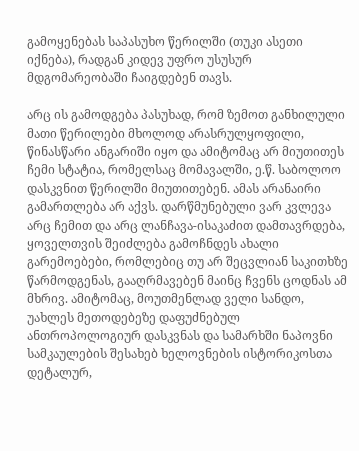გამოყენებას საპასუხო წერილში (თუკი ასეთი იქნება), რადგან კიდევ უფრო უსუსურ მდგომარეობაში ჩაიგდებენ თავს.

არც ის გამოდგება პასუხად, რომ ზემოთ განხილული მათი წერილები მხოლოდ არასრულყოფილი, წინასწარი ანგარიში იყო და ამიტომაც არ მიუთითეს ჩემი სტატია, რომელსაც მომავალში, ე.წ. საბოლოო დასკვნით წერილში მიუთითებენ. ამას არანაირი გამართლება არ აქვს. დარწმუნებული ვარ კვლევა არც ჩემით და არც ლანჩავა-ისაკაძით დამთავრდება, ყოველთვის შეიძლება გამოჩნდეს ახალი გარემოებები, რომლებიც თუ არ შეცვლიან საკითხზე წარმოდგენას, გააღრმავებენ მაინც ჩვენს ცოდნას ამ მხრივ. ამიტომაც, მოუთმენლად ველი სანდო, უახლეს მეთოდებეზე დაფუძნებულ ანთროპოლოგიურ დასკვნას და სამარხში ნაპოვნი სამკაულების შესახებ ხელოვნების ისტორიკოსთა დეტალურ,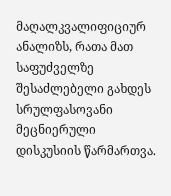მაღალკვალიფიციურ ანალიზს, რათა მათ საფუძველზე შესაძლებელი გახდეს სრულფასოვანი მეცნიერული დისკუსიის წარმართვა.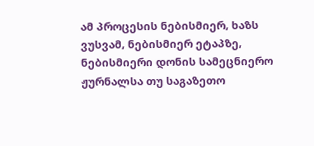ამ პროცესის ნებისმიერ, ხაზს ვუსვამ, ნებისმიერ ეტაპზე, ნებისმიერი დონის სამეცნიერო ჟურნალსა თუ საგაზეთო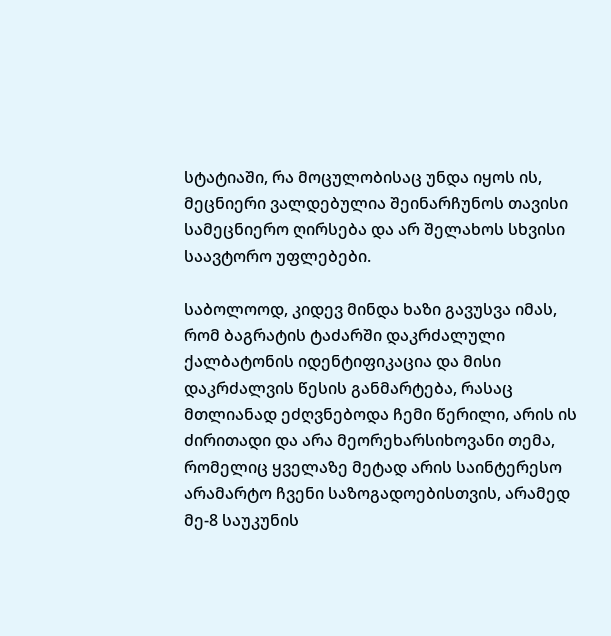სტატიაში, რა მოცულობისაც უნდა იყოს ის, მეცნიერი ვალდებულია შეინარჩუნოს თავისი სამეცნიერო ღირსება და არ შელახოს სხვისი საავტორო უფლებები.

საბოლოოდ, კიდევ მინდა ხაზი გავუსვა იმას, რომ ბაგრატის ტაძარში დაკრძალული ქალბატონის იდენტიფიკაცია და მისი დაკრძალვის წესის განმარტება, რასაც მთლიანად ეძღვნებოდა ჩემი წერილი, არის ის ძირითადი და არა მეორეხარსიხოვანი თემა, რომელიც ყველაზე მეტად არის საინტერესო არამარტო ჩვენი საზოგადოებისთვის, არამედ მე-8 საუკუნის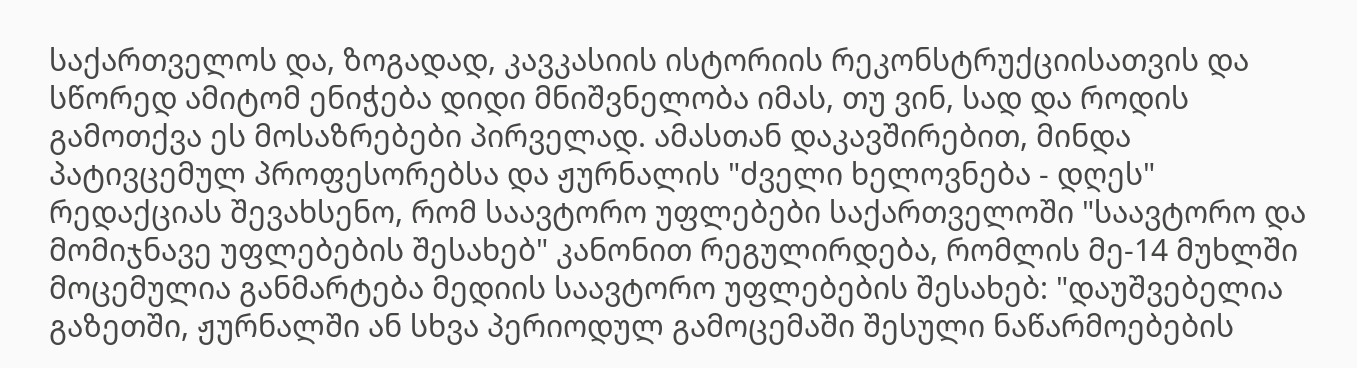საქართველოს და, ზოგადად, კავკასიის ისტორიის რეკონსტრუქციისათვის და სწორედ ამიტომ ენიჭება დიდი მნიშვნელობა იმას, თუ ვინ, სად და როდის გამოთქვა ეს მოსაზრებები პირველად. ამასთან დაკავშირებით, მინდა პატივცემულ პროფესორებსა და ჟურნალის "ძველი ხელოვნება - დღეს" რედაქციას შევახსენო, რომ საავტორო უფლებები საქართველოში "საავტორო და მომიჯნავე უფლებების შესახებ" კანონით რეგულირდება, რომლის მე-14 მუხლში მოცემულია განმარტება მედიის საავტორო უფლებების შესახებ: "დაუშვებელია გაზეთში, ჟურნალში ან სხვა პერიოდულ გამოცემაში შესული ნაწარმოებების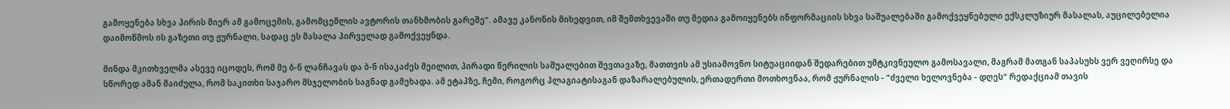გამოყენება სხვა პირის მიერ ამ გამოცემის, გამომცემლის ავტორის თანხმობის გარეშე". ამავე კანონის მიხედვით, იმ შემთხვევაში თუ მედია გამოიყენებს ინფორმაციის სხვა საშუალებაში გამოქვეყნებული ექსკლუზიურ მასალას, აუცილებელია დაიმოწმოს ის გაზეთი თუ ჟურნალი, სადაც ეს მასალა პირველად გამოქვეყნდა.

მინდა მკითხველმა ასევე იცოდეს, რომ მე ბ-ნ ლანჩავას და ბ-ნ ისაკაძეს მეილით, პირადი წერილის საშუალებით შევთავაზე, მათთვის ამ უსიამოვნო სიტუაციიდან შედარებით უმტკივნეულო გამოსავალი, მაგრამ მათგან საპასუხს ვერ ვეღირსე და სწორედ ამან მაიძულა, რომ საკითხი საჯარო მსჯელობის საგნად გამეხადა. ამ ეტაპზე, ჩემი, როგორც პლაგიატისაგან დაზარალებულის, ერთადერთი მოთხოვნაა, რომ ჟურნალის - "ძველი ხელოვნება - დღეს" რედაქციამ თავის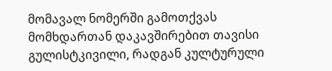მომავალ ნომერში გამოთქვას მომხდართან დაკავშირებით თავისი გულისტკივილი, რადგან კულტურული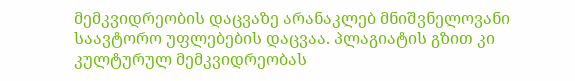მემკვიდრეობის დაცვაზე არანაკლებ მნიშვნელოვანი საავტორო უფლებების დაცვაა. პლაგიატის გზით კი კულტურულ მემკვიდრეობას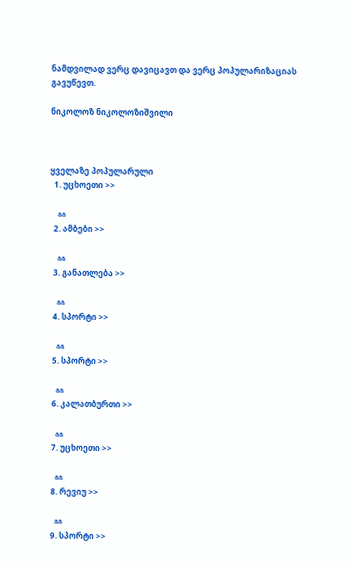ნამდვილად ვერც დავიცავთ და ვერც პოპულარიზაციას გავუწევთ.

ნიკოლოზ ნიკოლოზიშვილი



ყველაზე პოპულარული
  1. უცხოეთი >>

    aa
  2. ამბები >>

    aa
  3. განათლება >>

    aa
  4. სპორტი >>

    aa
  5. სპორტი >>

    aa
  6. კალათბურთი >>

    aa
  7. უცხოეთი >>

    aa
  8. რევიუ >>

    aa
  9. სპორტი >>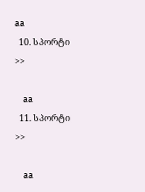aa
  10. სპორტი >>

    aa
  11. სპორტი >>

    aa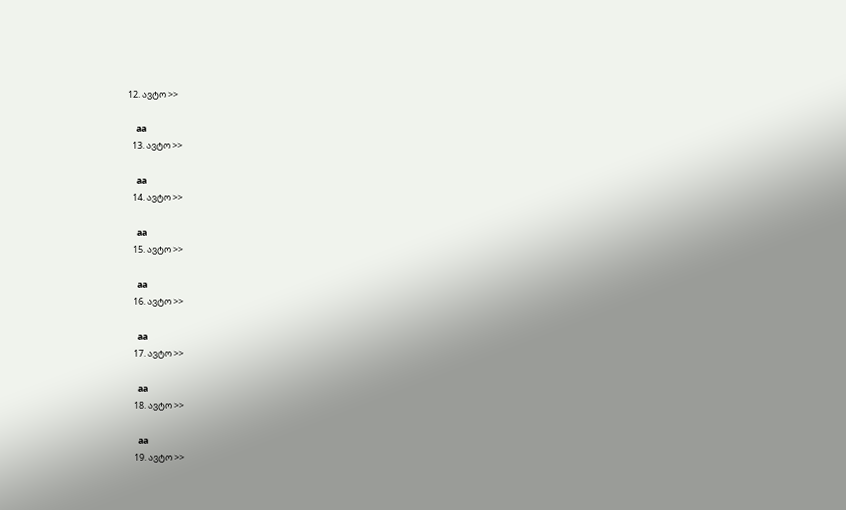12. ავტო >>

    aa
  13. ავტო >>

    aa
  14. ავტო >>

    aa
  15. ავტო >>

    aa
  16. ავტო >>

    aa
  17. ავტო >>

    aa
  18. ავტო >>

    aa
  19. ავტო >>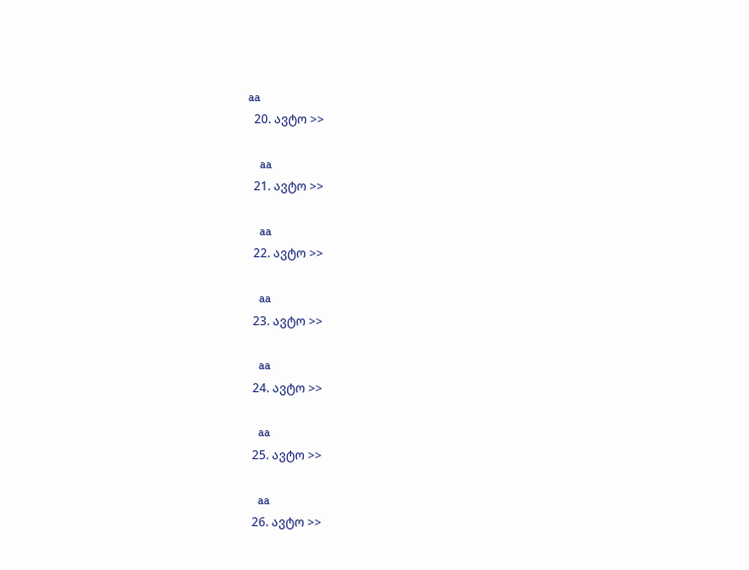aa
  20. ავტო >>

    aa
  21. ავტო >>

    aa
  22. ავტო >>

    aa
  23. ავტო >>

    aa
  24. ავტო >>

    aa
  25. ავტო >>

    aa
  26. ავტო >>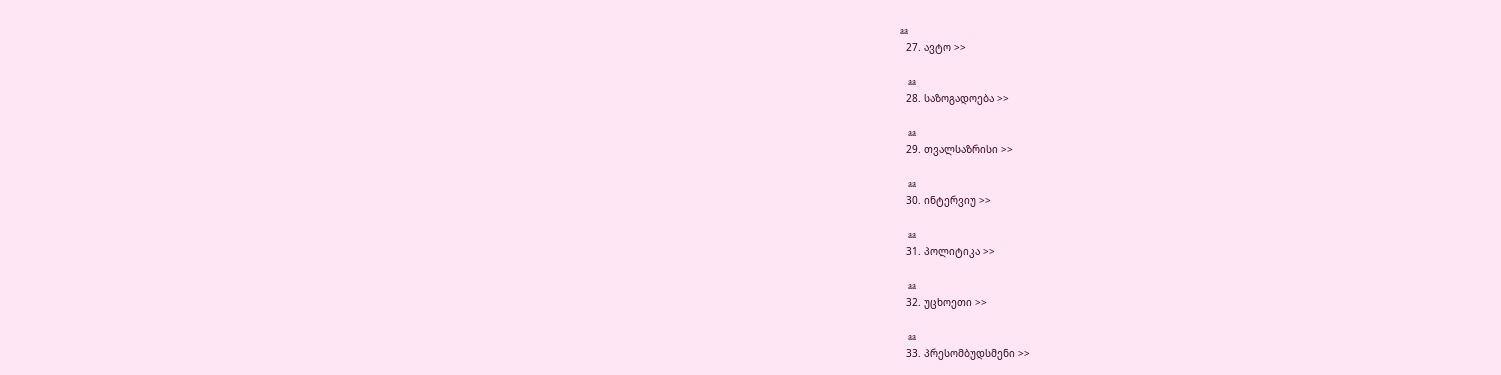aa
  27. ავტო >>

    aa
  28. საზოგადოება >>

    aa
  29. თვალსაზრისი >>

    aa
  30. ინტერვიუ >>

    aa
  31. პოლიტიკა >>

    aa
  32. უცხოეთი >>

    aa
  33. პრესომბუდსმენი >>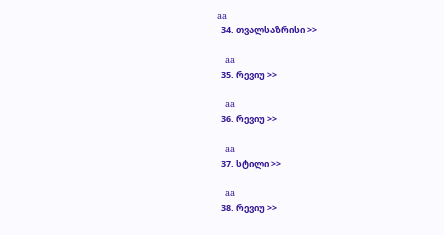aa
  34. თვალსაზრისი >>

    aa
  35. რევიუ >>

    aa
  36. რევიუ >>

    aa
  37. სტილი >>

    aa
  38. რევიუ >>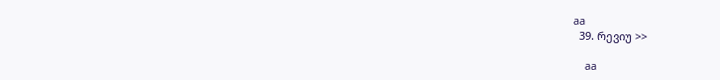aa
  39. რევიუ >>

    aa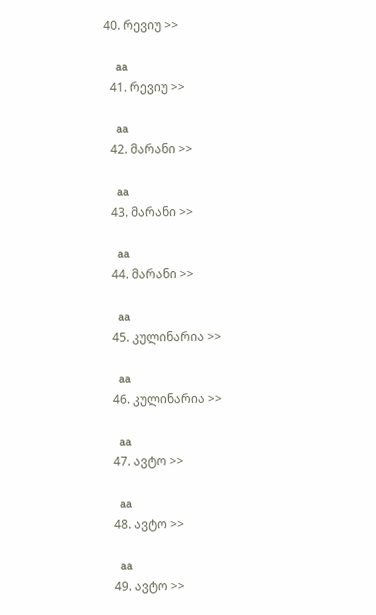40. რევიუ >>

    aa
  41. რევიუ >>

    aa
  42. მარანი >>

    aa
  43. მარანი >>

    aa
  44. მარანი >>

    aa
  45. კულინარია >>

    aa
  46. კულინარია >>

    aa
  47. ავტო >>

    aa
  48. ავტო >>

    aa
  49. ავტო >>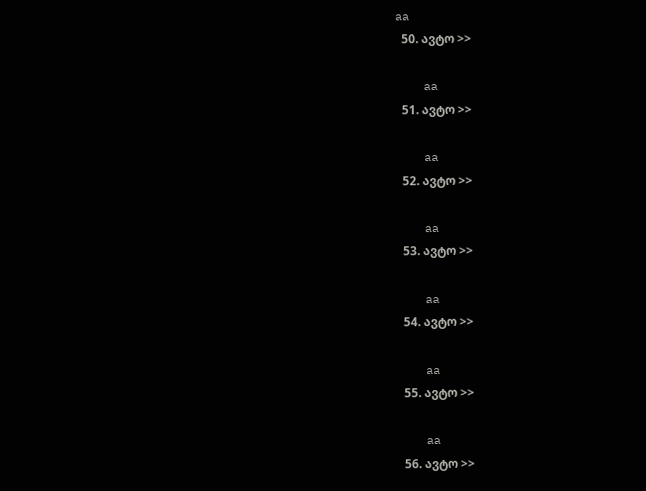aa
  50. ავტო >>

    aa
  51. ავტო >>

    aa
  52. ავტო >>

    aa
  53. ავტო >>

    aa
  54. ავტო >>

    aa
  55. ავტო >>

    aa
  56. ავტო >>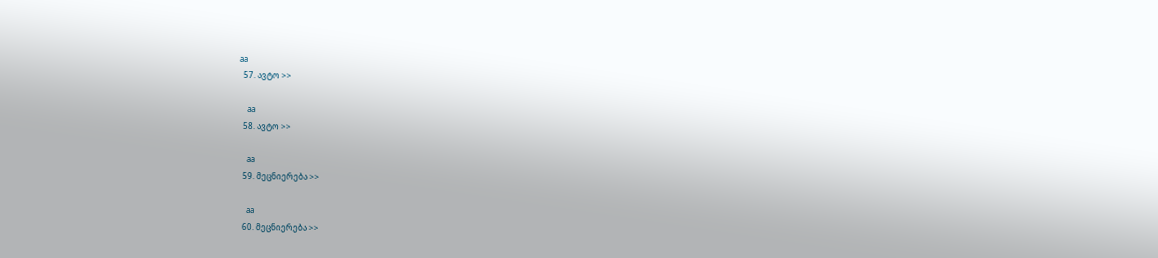aa
  57. ავტო >>

    aa
  58. ავტო >>

    aa
  59. მეცნიერება >>

    aa
  60. მეცნიერება >>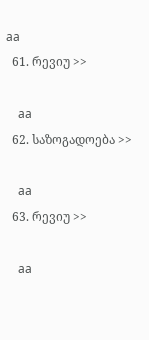aa
  61. რევიუ >>

    aa
  62. საზოგადოება >>

    aa
  63. რევიუ >>

    aa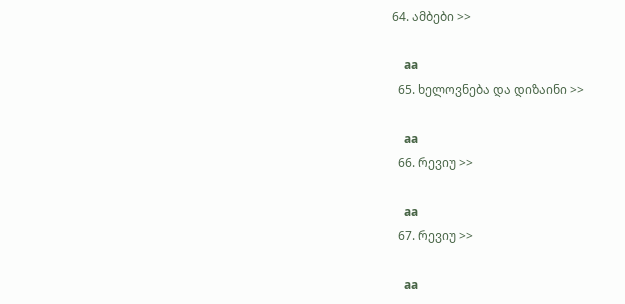64. ამბები >>

    aa
  65. ხელოვნება და დიზაინი >>

    aa
  66. რევიუ >>

    aa
  67. რევიუ >>

    aa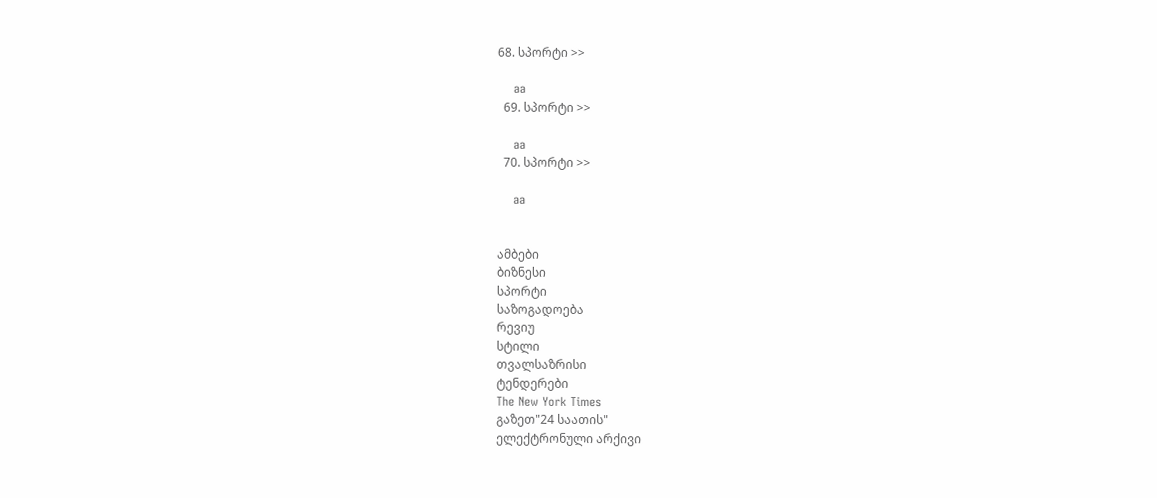68. სპორტი >>

    aa
  69. სპორტი >>

    aa
  70. სპორტი >>

    aa


ამბები
ბიზნესი
სპორტი
საზოგადოება
რევიუ
სტილი
თვალსაზრისი
ტენდერები
The New York Times
გაზეთ"24 საათის"
ელექტრონული არქივი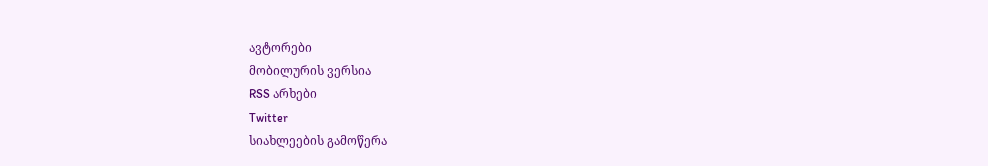ავტორები
მობილურის ვერსია
RSS არხები
Twitter
სიახლეების გამოწერა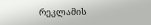რეკლამის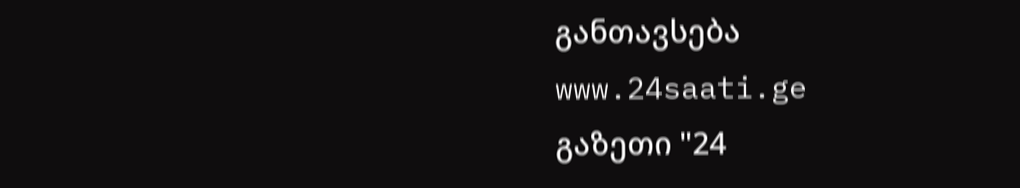განთავსება
www.24saati.ge
გაზეთი "24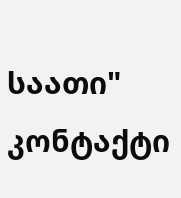საათი"
კონტაქტი